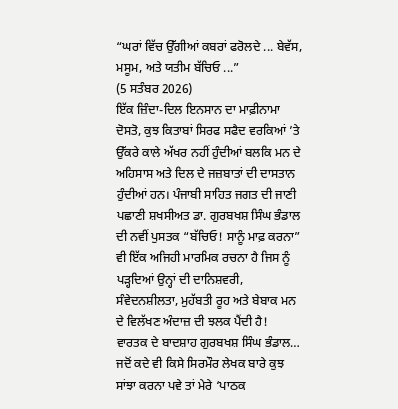“ਘਰਾਂ ਵਿੱਚ ਉੱਗੀਆਂ ਕਬਰਾਂ ਫਰੋਲਦੇ ... ਬੇਵੱਸ, ਮਸੂਮ, ਅਤੇ ਯਤੀਮ ਬੱਚਿਓ ...”
(5 ਸਤੰਬਰ 2026)
ਇੱਕ ਜ਼ਿੰਦਾ-ਦਿਲ ਇਨਸਾਨ ਦਾ ਮਾਫ਼ੀਨਾਮਾ ਦੋਸਤੋ, ਕੁਝ ਕਿਤਾਬਾਂ ਸਿਰਫ ਸਫੈਦ ਵਰਕਿਆਂ ’ਤੇ ਉੱਕਰੇ ਕਾਲੇ ਅੱਖਰ ਨਹੀਂ ਹੁੰਦੀਆਂ ਬਲਕਿ ਮਨ ਦੇ ਅਹਿਸਾਸ ਅਤੇ ਦਿਲ ਦੇ ਜਜ਼ਬਾਤਾਂ ਦੀ ਦਾਸਤਾਨ ਹੁੰਦੀਆਂ ਹਨ। ਪੰਜਾਬੀ ਸਾਹਿਤ ਜਗਤ ਦੀ ਜਾਣੀ ਪਛਾਣੀ ਸ਼ਖਸੀਅਤ ਡਾ. ਗੁਰਬਖਸ਼ ਸਿੰਘ ਭੰਡਾਲ ਦੀ ਨਵੀਂ ਪੁਸਤਕ “ਬੱਚਿਓ! ਸਾਨੂੰ ਮਾਫ਼ ਕਰਨਾ” ਵੀ ਇੱਕ ਅਜਿਹੀ ਮਾਰਮਿਕ ਰਚਨਾ ਹੈ ਜਿਸ ਨੂੰ ਪੜ੍ਹਦਿਆਂ ਉਨ੍ਹਾਂ ਦੀ ਦਾਨਿਸ਼ਵਰੀ, ਸੰਵੇਦਨਸ਼ੀਲਤਾ, ਮੁਹੱਬਤੀ ਰੂਹ ਅਤੇ ਬੇਬਾਕ ਮਨ ਦੇ ਵਿਲੱਖਣ ਅੰਦਾਜ਼ ਦੀ ਝਲਕ ਪੈਂਦੀ ਹੈ!
ਵਾਰਤਕ ਦੇ ਬਾਦਸ਼ਾਹ ਗੁਰਬਖਸ਼ ਸਿੰਘ ਭੰਡਾਲ…
ਜਦੋਂ ਕਦੇ ਵੀ ਕਿਸੇ ਸਿਰਮੌਰ ਲੇਖਕ ਬਾਰੇ ਕੁਝ ਸਾਂਝਾ ਕਰਨਾ ਪਵੇ ਤਾਂ ਮੇਰੇ ‘ਪਾਠਕ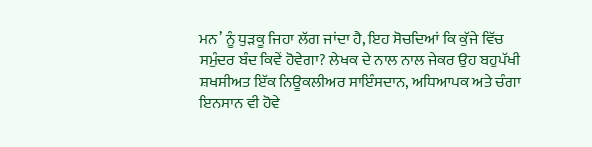ਮਨ’ ਨੂੰ ਧੁੜਕੂ ਜਿਹਾ ਲੱਗ ਜਾਂਦਾ ਹੈ, ਇਹ ਸੋਚਦਿਆਂ ਕਿ ਕੁੱਜੇ ਵਿੱਚ ਸਮੁੰਦਰ ਬੰਦ ਕਿਵੇਂ ਹੋਵੇਗਾ? ਲੇਖਕ ਦੇ ਨਾਲ ਨਾਲ ਜੇਕਰ ਉਹ ਬਹੁਪੱਖੀ ਸ਼ਖਸੀਅਤ ਇੱਕ ਨਿਊਕਲੀਅਰ ਸਾਇੰਸਦਾਨ, ਅਧਿਆਪਕ ਅਤੇ ਚੰਗਾ ਇਨਸਾਨ ਵੀ ਹੋਵੇ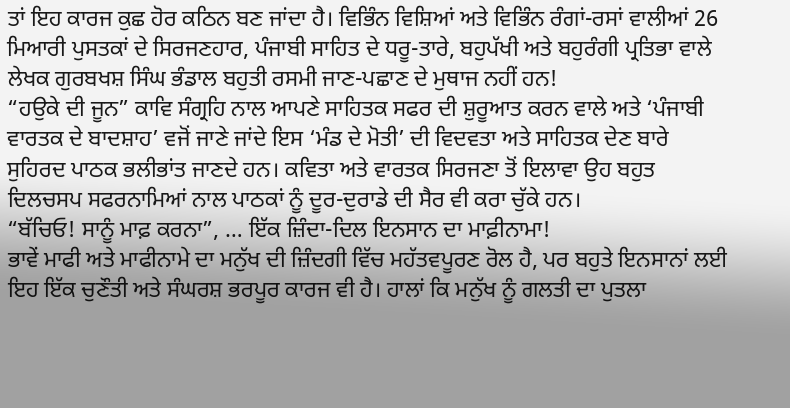ਤਾਂ ਇਹ ਕਾਰਜ ਕੁਛ ਹੋਰ ਕਠਿਨ ਬਣ ਜਾਂਦਾ ਹੈ। ਵਿਭਿੰਨ ਵਿਸ਼ਿਆਂ ਅਤੇ ਵਿਭਿੰਨ ਰੰਗਾਂ-ਰਸਾਂ ਵਾਲੀਆਂ 26 ਮਿਆਰੀ ਪੁਸਤਕਾਂ ਦੇ ਸਿਰਜਣਹਾਰ, ਪੰਜਾਬੀ ਸਾਹਿਤ ਦੇ ਧਰੂ-ਤਾਰੇ, ਬਹੁਪੱਖੀ ਅਤੇ ਬਹੁਰੰਗੀ ਪ੍ਰਤਿਭਾ ਵਾਲੇ ਲੇਖਕ ਗੁਰਬਖਸ਼ ਸਿੰਘ ਭੰਡਾਲ ਬਹੁਤੀ ਰਸਮੀ ਜਾਣ-ਪਛਾਣ ਦੇ ਮੁਥਾਜ ਨਹੀਂ ਹਨ!
“ਹਉਕੇ ਦੀ ਜੂਨ” ਕਾਵਿ ਸੰਗ੍ਰਹਿ ਨਾਲ ਆਪਣੇ ਸਾਹਿਤਕ ਸਫਰ ਦੀ ਸ਼ੁਰੂਆਤ ਕਰਨ ਵਾਲੇ ਅਤੇ ‘ਪੰਜਾਬੀ ਵਾਰਤਕ ਦੇ ਬਾਦਸ਼ਾਹ’ ਵਜੋਂ ਜਾਣੇ ਜਾਂਦੇ ਇਸ ‘ਮੰਡ ਦੇ ਮੋਤੀ’ ਦੀ ਵਿਦਵਤਾ ਅਤੇ ਸਾਹਿਤਕ ਦੇਣ ਬਾਰੇ ਸੁਹਿਰਦ ਪਾਠਕ ਭਲੀਭਾਂਤ ਜਾਣਦੇ ਹਨ। ਕਵਿਤਾ ਅਤੇ ਵਾਰਤਕ ਸਿਰਜਣਾ ਤੋਂ ਇਲਾਵਾ ਉਹ ਬਹੁਤ ਦਿਲਚਸਪ ਸਫਰਨਾਮਿਆਂ ਨਾਲ ਪਾਠਕਾਂ ਨੂੰ ਦੂਰ-ਦੁਰਾਡੇ ਦੀ ਸੈਰ ਵੀ ਕਰਾ ਚੁੱਕੇ ਹਨ।
“ਬੱਚਿਓ! ਸਾਨੂੰ ਮਾਫ਼ ਕਰਨਾ”, … ਇੱਕ ਜ਼ਿੰਦਾ-ਦਿਲ ਇਨਸਾਨ ਦਾ ਮਾਫ਼ੀਨਾਮਾ!
ਭਾਵੇਂ ਮਾਫੀ ਅਤੇ ਮਾਫੀਨਾਮੇ ਦਾ ਮਨੁੱਖ ਦੀ ਜ਼ਿੰਦਗੀ ਵਿੱਚ ਮਹੱਤਵਪੂਰਣ ਰੋਲ ਹੈ, ਪਰ ਬਹੁਤੇ ਇਨਸਾਨਾਂ ਲਈ ਇਹ ਇੱਕ ਚੁਣੌਤੀ ਅਤੇ ਸੰਘਰਸ਼ ਭਰਪੂਰ ਕਾਰਜ ਵੀ ਹੈ। ਹਾਲਾਂ ਕਿ ਮਨੁੱਖ ਨੂੰ ਗਲਤੀ ਦਾ ਪੁਤਲਾ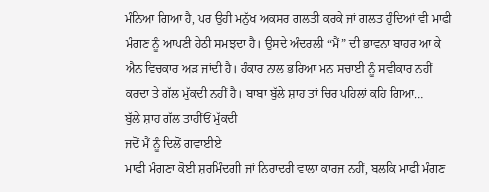ਮੰਨਿਆ ਗਿਆ ਹੈ, ਪਰ ਉਹੀ ਮਨੁੱਖ ਅਕਸਰ ਗਲਤੀ ਕਰਕੇ ਜਾਂ ਗਲਤ ਹੁੰਦਿਆਂ ਵੀ ਮਾਫੀ ਮੰਗਣ ਨੂੰ ਆਪਣੀ ਹੇਠੀ ਸਮਝਦਾ ਹੈ। ਉਸਦੇ ਅੰਦਰਲੀ “ਮੈਂ” ਦੀ ਭਾਵਨਾ ਬਾਹਰ ਆ ਕੇ ਐਨ ਵਿਚਕਾਰ ਅੜ ਜਾਂਦੀ ਹੈ। ਹੰਕਾਰ ਨਾਲ ਭਰਿਆ ਮਨ ਸਚਾਈ ਨੂੰ ਸਵੀਕਾਰ ਨਹੀਂ ਕਰਦਾ ਤੇ ਗੱਲ ਮੁੱਕਦੀ ਨਹੀਂ ਹੈ। ਬਾਬਾ ਬੁੱਲੇ ਸ਼ਾਹ ਤਾਂ ਚਿਰ ਪਹਿਲਾਂ ਕਹਿ ਗਿਆ…
ਬੁੱਲੇ ਸ਼ਾਹ ਗੱਲ ਤਾਹੀਂਓਂ ਮੁੱਕਦੀ
ਜਦੋਂ ਮੈਂ ਨੂੰ ਦਿਲੋਂ ਗਵਾਈਏ
ਮਾਫੀ ਮੰਗਣਾ ਕੋਈ ਸ਼ਰਮਿੰਦਗੀ ਜਾਂ ਨਿਰਾਦਰੀ ਵਾਲਾ ਕਾਰਜ ਨਹੀਂ, ਬਲਕਿ ਮਾਫੀ ਮੰਗਣ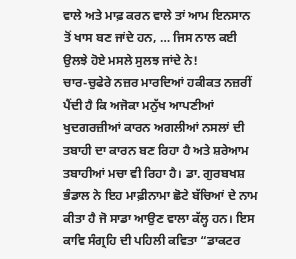ਵਾਲੇ ਅਤੇ ਮਾਫ਼ ਕਰਨ ਵਾਲੇ ਤਾਂ ਆਮ ਇਨਸਾਨ ਤੋਂ ਖਾਸ ਬਣ ਜਾਂਦੇ ਹਨ, … ਜਿਸ ਨਾਲ ਕਈ ਉਲਝੇ ਹੋਏ ਮਸਲੇ ਸੁਲਝ ਜਾਂਦੇ ਨੇ!
ਚਾਰ-ਚੁਫੇਰੇ ਨਜ਼ਰ ਮਾਰਦਿਆਂ ਹਕੀਕਤ ਨਜ਼ਰੀਂ ਪੈਂਦੀ ਹੈ ਕਿ ਅਜੋਕਾ ਮਨੁੱਖ ਆਪਣੀਆਂ ਖੁਦਗਰਜ਼ੀਆਂ ਕਾਰਨ ਅਗਲੀਆਂ ਨਸਲਾਂ ਦੀ ਤਬਾਹੀ ਦਾ ਕਾਰਨ ਬਣ ਰਿਹਾ ਹੈ ਅਤੇ ਸ਼ਰੇਆਮ ਤਬਾਹੀਆਂ ਮਚਾ ਵੀ ਰਿਹਾ ਹੈ। ਡਾ. ਗੁਰਬਖਸ਼ ਭੰਡਾਲ ਨੇ ਇਹ ਮਾਫ਼ੀਨਾਮਾ ਛੋਟੇ ਬੱਚਿਆਂ ਦੇ ਨਾਮ ਕੀਤਾ ਹੈ ਜੋ ਸਾਡਾ ਆਉਣ ਵਾਲਾ ਕੱਲ੍ਹ ਹਨ। ਇਸ ਕਾਵਿ ਸੰਗ੍ਰਹਿ ਦੀ ਪਹਿਲੀ ਕਵਿਤਾ “ਡਾਕਟਰ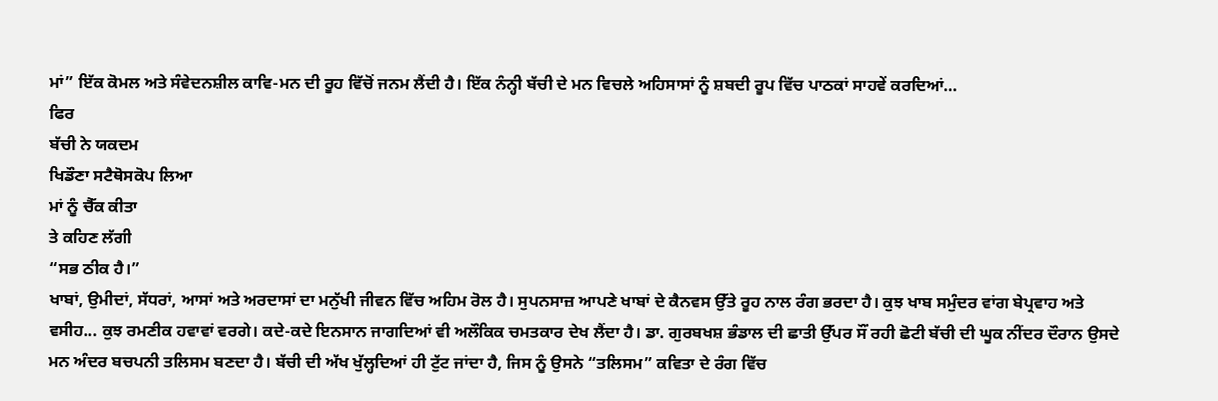ਮਾਂ” ਇੱਕ ਕੋਮਲ ਅਤੇ ਸੰਵੇਦਨਸ਼ੀਲ ਕਾਵਿ-ਮਨ ਦੀ ਰੂਹ ਵਿੱਚੋਂ ਜਨਮ ਲੈਂਦੀ ਹੈ। ਇੱਕ ਨੰਨ੍ਹੀ ਬੱਚੀ ਦੇ ਮਨ ਵਿਚਲੇ ਅਹਿਸਾਸਾਂ ਨੂੰ ਸ਼ਬਦੀ ਰੂਪ ਵਿੱਚ ਪਾਠਕਾਂ ਸਾਹਵੇਂ ਕਰਦਿਆਂ…
ਫਿਰ
ਬੱਚੀ ਨੇ ਯਕਦਮ
ਖਿਡੌਣਾ ਸਟੈਥੋਸਕੋਪ ਲਿਆ
ਮਾਂ ਨੂੰ ਚੈੱਕ ਕੀਤਾ
ਤੇ ਕਹਿਣ ਲੱਗੀ
“ਸਭ ਠੀਕ ਹੈ।”
ਖਾਬਾਂ, ਉਮੀਦਾਂ, ਸੱਧਰਾਂ, ਆਸਾਂ ਅਤੇ ਅਰਦਾਸਾਂ ਦਾ ਮਨੁੱਖੀ ਜੀਵਨ ਵਿੱਚ ਅਹਿਮ ਰੋਲ ਹੈ। ਸੁਪਨਸਾਜ਼ ਆਪਣੇ ਖਾਬਾਂ ਦੇ ਕੈਨਵਸ ਉੱਤੇ ਰੂਹ ਨਾਲ ਰੰਗ ਭਰਦਾ ਹੈ। ਕੁਝ ਖਾਬ ਸਮੁੰਦਰ ਵਾਂਗ ਬੇਪ੍ਰਵਾਹ ਅਤੇ ਵਸੀਹ... ਕੁਝ ਰਮਣੀਕ ਹਵਾਵਾਂ ਵਰਗੇ। ਕਦੇ-ਕਦੇ ਇਨਸਾਨ ਜਾਗਦਿਆਂ ਵੀ ਅਲੌਕਿਕ ਚਮਤਕਾਰ ਦੇਖ ਲੈਂਦਾ ਹੈ। ਡਾ. ਗੁਰਬਖਸ਼ ਭੰਡਾਲ ਦੀ ਛਾਤੀ ਉੱਪਰ ਸੌਂ ਰਹੀ ਛੋਟੀ ਬੱਚੀ ਦੀ ਘੂਕ ਨੀਂਦਰ ਦੌਰਾਨ ਉਸਦੇ ਮਨ ਅੰਦਰ ਬਚਪਨੀ ਤਲਿਸਮ ਬਣਦਾ ਹੈ। ਬੱਚੀ ਦੀ ਅੱਖ ਖੁੱਲ੍ਹਦਿਆਂ ਹੀ ਟੁੱਟ ਜਾਂਦਾ ਹੈ, ਜਿਸ ਨੂੰ ਉਸਨੇ “ਤਲਿਸਮ” ਕਵਿਤਾ ਦੇ ਰੰਗ ਵਿੱਚ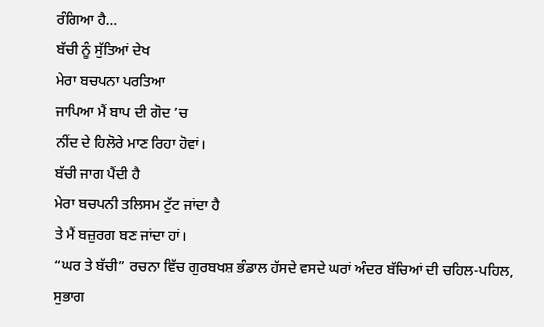ਰੰਗਿਆ ਹੈ…
ਬੱਚੀ ਨੂੰ ਸੁੱਤਿਆਂ ਦੇਖ
ਮੇਰਾ ਬਚਪਨਾ ਪਰਤਿਆ
ਜਾਪਿਆ ਮੈਂ ਬਾਪ ਦੀ ਗੋਦ ’ਚ
ਨੀਂਦ ਦੇ ਹਿਲੋਰੇ ਮਾਣ ਰਿਹਾ ਹੋਵਾਂ।
ਬੱਚੀ ਜਾਗ ਪੈਂਦੀ ਹੈ
ਮੇਰਾ ਬਚਪਨੀ ਤਲਿਸਮ ਟੁੱਟ ਜਾਂਦਾ ਹੈ
ਤੇ ਮੈਂ ਬਜ਼ੁਰਗ ਬਣ ਜਾਂਦਾ ਹਾਂ।
“ਘਰ ਤੇ ਬੱਚੀ” ਰਚਨਾ ਵਿੱਚ ਗੁਰਬਖਸ਼ ਭੰਡਾਲ ਹੱਸਦੇ ਵਸਦੇ ਘਰਾਂ ਅੰਦਰ ਬੱਚਿਆਂ ਦੀ ਚਹਿਲ-ਪਹਿਲ, ਸੁਭਾਗ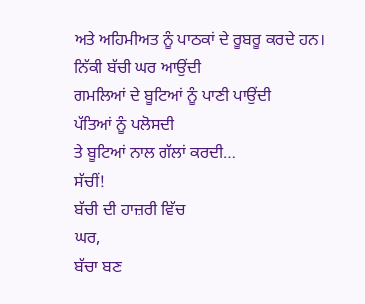ਅਤੇ ਅਹਿਮੀਅਤ ਨੂੰ ਪਾਠਕਾਂ ਦੇ ਰੂਬਰੂ ਕਰਦੇ ਹਨ।
ਨਿੱਕੀ ਬੱਚੀ ਘਰ ਆਉਂਦੀ
ਗਮਲਿਆਂ ਦੇ ਬੂਟਿਆਂ ਨੂੰ ਪਾਣੀ ਪਾਉਂਦੀ
ਪੱਤਿਆਂ ਨੂੰ ਪਲੋਸਦੀ
ਤੇ ਬੂਟਿਆਂ ਨਾਲ ਗੱਲਾਂ ਕਰਦੀ…
ਸੱਚੀਂ!
ਬੱਚੀ ਦੀ ਹਾਜ਼ਰੀ ਵਿੱਚ
ਘਰ,
ਬੱਚਾ ਬਣ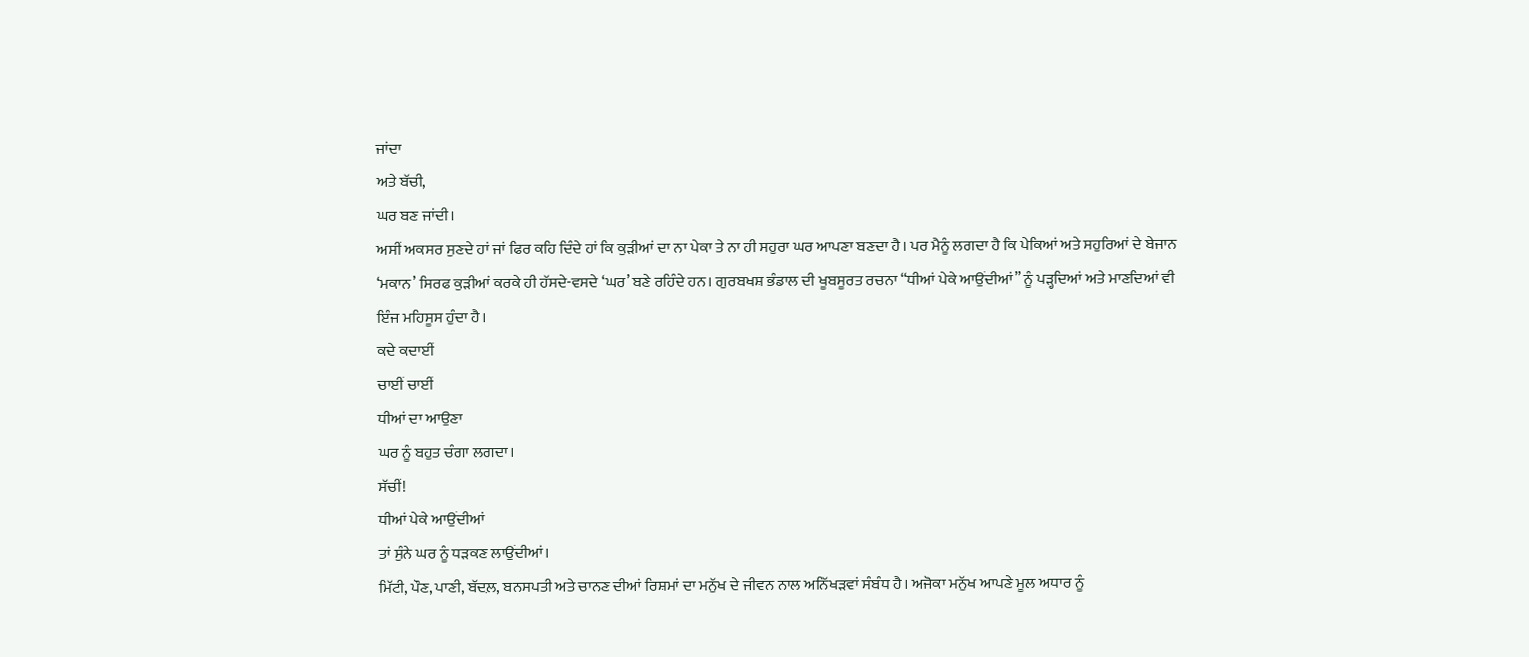ਜਾਂਦਾ
ਅਤੇ ਬੱਚੀ,
ਘਰ ਬਣ ਜਾਂਦੀ।
ਅਸੀਂ ਅਕਸਰ ਸੁਣਦੇ ਹਾਂ ਜਾਂ ਫਿਰ ਕਹਿ ਦਿੰਦੇ ਹਾਂ ਕਿ ਕੁੜੀਆਂ ਦਾ ਨਾ ਪੇਕਾ ਤੇ ਨਾ ਹੀ ਸਹੁਰਾ ਘਰ ਆਪਣਾ ਬਣਦਾ ਹੈ। ਪਰ ਮੈਨੂੰ ਲਗਦਾ ਹੈ ਕਿ ਪੇਕਿਆਂ ਅਤੇ ਸਹੁਰਿਆਂ ਦੇ ਬੇਜਾਨ ‘ਮਕਾਨ’ ਸਿਰਫ ਕੁੜੀਆਂ ਕਰਕੇ ਹੀ ਹੱਸਦੇ-ਵਸਦੇ ‘ਘਰ’ ਬਣੇ ਰਹਿੰਦੇ ਹਨ। ਗੁਰਬਖਸ਼ ਭੰਡਾਲ ਦੀ ਖੂਬਸੂਰਤ ਰਚਨਾ “ਧੀਆਂ ਪੇਕੇ ਆਉਂਦੀਆਂ” ਨੂੰ ਪੜ੍ਹਦਿਆਂ ਅਤੇ ਮਾਣਦਿਆਂ ਵੀ ਇੰਜ ਮਹਿਸੂਸ ਹੁੰਦਾ ਹੈ।
ਕਦੇ ਕਦਾਈਂ
ਚਾਈਂ ਚਾਈਂ
ਧੀਆਂ ਦਾ ਆਉਣਾ
ਘਰ ਨੂੰ ਬਹੁਤ ਚੰਗਾ ਲਗਦਾ।
ਸੱਚੀਂ!
ਧੀਆਂ ਪੇਕੇ ਆਉਂਦੀਆਂ
ਤਾਂ ਸੁੰਨੇ ਘਰ ਨੂੰ ਧੜਕਣ ਲਾਉਂਦੀਆਂ।
ਮਿੱਟੀ, ਪੌਣ, ਪਾਣੀ, ਬੱਦਲ਼, ਬਨਸਪਤੀ ਅਤੇ ਚਾਨਣ ਦੀਆਂ ਰਿਸ਼ਮਾਂ ਦਾ ਮਨੁੱਖ ਦੇ ਜੀਵਨ ਨਾਲ ਅਨਿੱਖੜਵਾਂ ਸੰਬੰਧ ਹੈ। ਅਜੋਕਾ ਮਨੁੱਖ ਆਪਣੇ ਮੂਲ ਅਧਾਰ ਨੂੰ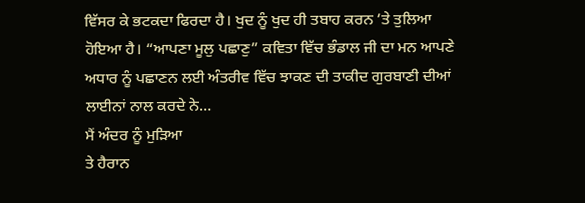ਵਿੱਸਰ ਕੇ ਭਟਕਦਾ ਫਿਰਦਾ ਹੈ। ਖੁਦ ਨੂੰ ਖੁਦ ਹੀ ਤਬਾਹ ਕਰਨ ’ਤੇ ਤੁਲਿਆ ਹੋਇਆ ਹੈ। “ਆਪਣਾ ਮੂਲੁ ਪਛਾਣੁ” ਕਵਿਤਾ ਵਿੱਚ ਭੰਡਾਲ ਜੀ ਦਾ ਮਨ ਆਪਣੇ ਅਧਾਰ ਨੂੰ ਪਛਾਣਨ ਲਈ ਅੰਤਰੀਵ ਵਿੱਚ ਝਾਕਣ ਦੀ ਤਾਕੀਦ ਗੁਰਬਾਣੀ ਦੀਆਂ ਲਾਈਨਾਂ ਨਾਲ ਕਰਦੇ ਨੇ…
ਮੈਂ ਅੰਦਰ ਨੂੰ ਮੁੜਿਆ
ਤੇ ਹੈਰਾਨ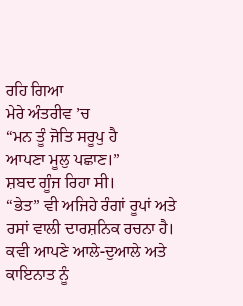ਰਹਿ ਗਿਆ
ਮੇਰੇ ਅੰਤਰੀਵ ’ਚ
“ਮਨ ਤੂੰ ਜੋਤਿ ਸਰੂਪੁ ਹੈ
ਆਪਣਾ ਮੂਲੁ ਪਛਾਣ।”
ਸ਼ਬਦ ਗੂੰਜ ਰਿਹਾ ਸੀ।
“ਭੇਤ” ਵੀ ਅਜਿਹੇ ਰੰਗਾਂ ਰੂਪਾਂ ਅਤੇ ਰਸਾਂ ਵਾਲੀ ਦਾਰਸ਼ਨਿਕ ਰਚਨਾ ਹੈ।
ਕਵੀ ਆਪਣੇ ਆਲੇ-ਦੁਆਲੇ ਅਤੇ ਕਾਇਨਾਤ ਨੂੰ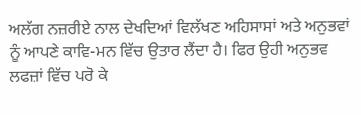ਅਲੱਗ ਨਜ਼ਰੀਏ ਨਾਲ ਦੇਖਦਿਆਂ ਵਿਲੱਖਣ ਅਹਿਸਾਸਾਂ ਅਤੇ ਅਨੁਭਵਾਂ ਨੂੰ ਆਪਣੇ ਕਾਵਿ-ਮਨ ਵਿੱਚ ਉਤਾਰ ਲੈਂਦਾ ਹੈ। ਫਿਰ ਉਹੀ ਅਨੁਭਵ ਲਫਜ਼ਾਂ ਵਿੱਚ ਪਰੋ ਕੇ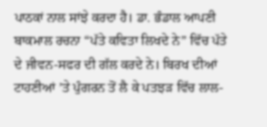ਪਾਠਕਾਂ ਨਾਲ ਸਾਂਝੇ ਕਰਦਾ ਹੈ। ਡਾ. ਭੰਡਾਲ ਆਪਣੀ ਬਾਕਮਾਲ ਰਚਨਾ “ਪੱਤੇ ਕਵਿਤਾ ਲਿਖਦੇ ਨੇ” ਵਿੱਚ ਪੱਤੇ ਦੇ ਜੀਵਨ-ਸਫਰ ਦੀ ਗੱਲ ਕਰਦੇ ਨੇ। ਬਿਰਖ ਦੀਆਂ ਟਾਹਣੀਆਂ ’ਤੇ ਪੁੰਗਰਨ ਤੋਂ ਲੈ ਕੇ ਪਤਝੜ ਵਿੱਚ ਲਾਲ-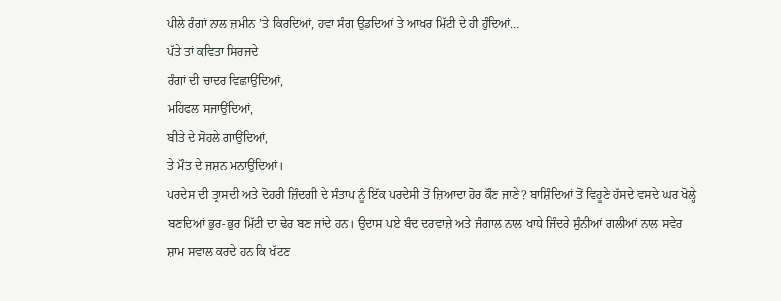ਪੀਲੇ ਰੰਗਾਂ ਨਾਲ ਜ਼ਮੀਨ ’ਤੇ ਕਿਰਦਿਆਂ, ਹਵਾ ਸੰਗ ਉਡਦਿਆਂ ਤੇ ਆਖਰ ਮਿੱਟੀ ਦੇ ਹੀ ਹੁੰਦਿਆਂ…
ਪੱਤੇ ਤਾਂ ਕਵਿਤਾ ਸਿਰਜਦੇ
ਰੰਗਾਂ ਦੀ ਚਾਦਰ ਵਿਛਾਉਂਦਿਆਂ,
ਮਹਿਫਲ ਸਜਾਉਂਦਿਆਂ,
ਬੀਤੇ ਦੇ ਸੋਹਲੇ ਗਾਉਂਦਿਆਂ,
ਤੇ ਮੌਤ ਦੇ ਜਸ਼ਨ ਮਨਾਉਂਦਿਆਂ।
ਪਰਦੇਸ ਦੀ ਤ੍ਰਾਸਦੀ ਅਤੇ ਦੋਹਰੀ ਜ਼ਿੰਦਗੀ ਦੇ ਸੰਤਾਪ ਨੂੰ ਇੱਕ ਪਰਦੇਸੀ ਤੋਂ ਜ਼ਿਆਦਾ ਹੋਰ ਕੌਣ ਜਾਣੇ? ਬਾਸ਼ਿੰਦਿਆਂ ਤੋਂ ਵਿਹੂਣੇ ਹੱਸਦੇ ਵਸਦੇ ਘਰ ਖੋਲ੍ਹੇ ਬਣਦਿਆਂ ਭੁਰ-ਭੁਰ ਮਿੱਟੀ ਦਾ ਢੇਰ ਬਣ ਜਾਂਦੇ ਹਨ। ਉਦਾਸ ਪਏ ਬੰਦ ਦਰਵਾਜ਼ੇ ਅਤੇ ਜੰਗਾਲ ਨਾਲ ਖਾਧੇ ਜਿੰਦਰੇ ਸੁੰਨੀਆਂ ਗਲੀਆਂ ਨਾਲ ਸਵੇਰ ਸ਼ਾਮ ਸਵਾਲ ਕਰਦੇ ਹਨ ਕਿ ਖੱਟਣ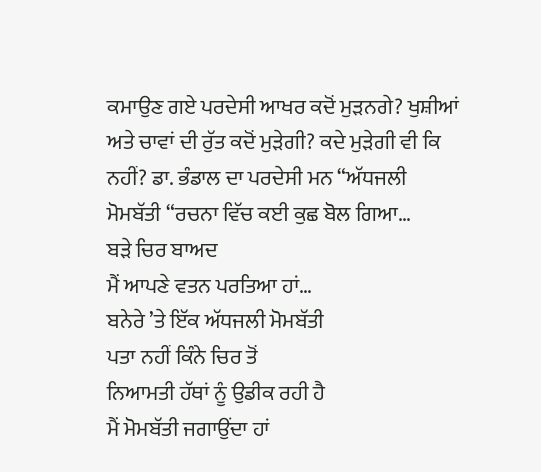ਕਮਾਉਣ ਗਏ ਪਰਦੇਸੀ ਆਖਰ ਕਦੋਂ ਮੁੜਨਗੇ? ਖੁਸ਼ੀਆਂ ਅਤੇ ਚਾਵਾਂ ਦੀ ਰੁੱਤ ਕਦੋਂ ਮੁੜੇਗੀ? ਕਦੇ ਮੁੜੇਗੀ ਵੀ ਕਿ ਨਹੀਂ? ਡਾ. ਭੰਡਾਲ ਦਾ ਪਰਦੇਸੀ ਮਨ “ਅੱਧਜਲੀ ਮੋਮਬੱਤੀ “ਰਚਨਾ ਵਿੱਚ ਕਈ ਕੁਛ ਬੋਲ ਗਿਆ…
ਬੜੇ ਚਿਰ ਬਾਅਦ
ਮੈਂ ਆਪਣੇ ਵਤਨ ਪਰਤਿਆ ਹਾਂ…
ਬਨੇਰੇ ’ਤੇ ਇੱਕ ਅੱਧਜਲੀ ਮੋਮਬੱਤੀ
ਪਤਾ ਨਹੀਂ ਕਿੰਨੇ ਚਿਰ ਤੋਂ
ਨਿਆਮਤੀ ਹੱਥਾਂ ਨੂੰ ਉਡੀਕ ਰਹੀ ਹੈ
ਮੈਂ ਮੋਮਬੱਤੀ ਜਗਾਉਂਦਾ ਹਾਂ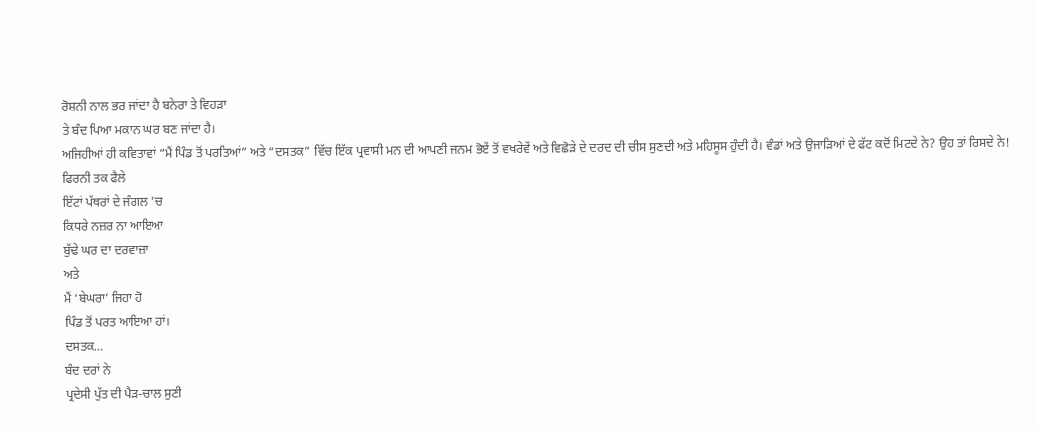ਰੋਸ਼ਨੀ ਨਾਲ ਭਰ ਜਾਂਦਾ ਹੈ ਬਨੇਰਾ ਤੇ ਵਿਹੜਾ
ਤੇ ਬੰਦ ਪਿਆ ਮਕਾਨ ਘਰ ਬਣ ਜਾਂਦਾ ਹੈ।
ਅਜਿਹੀਆਂ ਹੀ ਕਵਿਤਾਵਾਂ “ਮੈਂ ਪਿੰਡ ਤੋਂ ਪਰਤਿਆਂ” ਅਤੇ “ਦਸਤਕ” ਵਿੱਚ ਇੱਕ ਪ੍ਰਵਾਸੀ ਮਨ ਦੀ ਆਪਣੀ ਜਨਮ ਭੋਏਂ ਤੋਂ ਵਖਰੇਵੇਂ ਅਤੇ ਵਿਛੋੜੇ ਦੇ ਦਰਦ ਦੀ ਚੀਸ ਸੁਣਦੀ ਅਤੇ ਮਹਿਸੂਸ ਹੁੰਦੀ ਹੈ। ਵੰਡਾਂ ਅਤੇ ਉਜਾੜਿਆਂ ਦੇ ਫੱਟ ਕਦੋਂ ਮਿਟਦੇ ਨੇ? ਉਹ ਤਾਂ ਰਿਸਦੇ ਨੇ!
ਫਿਰਨੀ ਤਕ ਫੈਲੇ
ਇੱਟਾਂ ਪੱਥਰਾਂ ਦੇ ਜੰਗਲ ’ਚ
ਕਿਧਰੇ ਨਜ਼ਰ ਨਾ ਆਇਆ
ਬੁੱਢੇ ਘਰ ਦਾ ਦਰਵਾਜ਼ਾ
ਅਤੇ
ਮੈਂ ‘ਬੇਘਰਾ’ ਜਿਹਾ ਹੋ
ਪਿੰਡ ਤੋਂ ਪਰਤ ਆਇਆ ਹਾਂ।
ਦਸਤਕ…
ਬੰਦ ਦਰਾਂ ਨੇ
ਪ੍ਰਦੇਸੀ ਪੁੱਤ ਦੀ ਪੈੜ-ਚਾਲ ਸੁਣੀ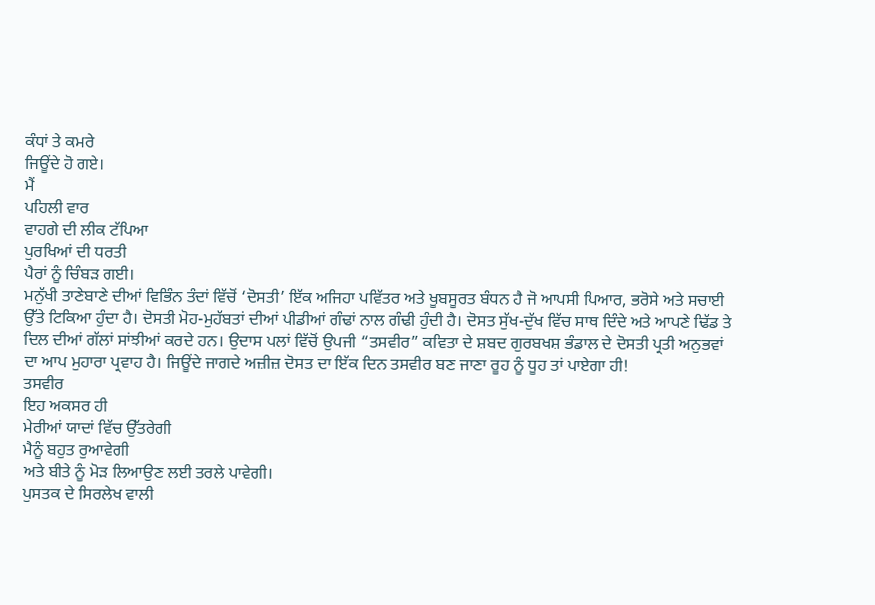ਕੰਧਾਂ ਤੇ ਕਮਰੇ
ਜਿਊਂਦੇ ਹੋ ਗਏ।
ਮੈਂ
ਪਹਿਲੀ ਵਾਰ
ਵਾਹਗੇ ਦੀ ਲੀਕ ਟੱਪਿਆ
ਪੁਰਖਿਆਂ ਦੀ ਧਰਤੀ
ਪੈਰਾਂ ਨੂੰ ਚਿੰਬੜ ਗਈ।
ਮਨੁੱਖੀ ਤਾਣੇਬਾਣੇ ਦੀਆਂ ਵਿਭਿੰਨ ਤੰਦਾਂ ਵਿੱਚੋਂ ‘ਦੋਸਤੀ’ ਇੱਕ ਅਜਿਹਾ ਪਵਿੱਤਰ ਅਤੇ ਖੂਬਸੂਰਤ ਬੰਧਨ ਹੈ ਜੋ ਆਪਸੀ ਪਿਆਰ, ਭਰੋਸੇ ਅਤੇ ਸਚਾਈ ਉੱਤੇ ਟਿਕਿਆ ਹੁੰਦਾ ਹੈ। ਦੋਸਤੀ ਮੋਹ-ਮੁਹੱਬਤਾਂ ਦੀਆਂ ਪੀਡੀਆਂ ਗੰਢਾਂ ਨਾਲ ਗੰਢੀ ਹੁੰਦੀ ਹੈ। ਦੋਸਤ ਸੁੱਖ-ਦੁੱਖ ਵਿੱਚ ਸਾਥ ਦਿੰਦੇ ਅਤੇ ਆਪਣੇ ਢਿੱਡ ਤੇ ਦਿਲ ਦੀਆਂ ਗੱਲਾਂ ਸਾਂਝੀਆਂ ਕਰਦੇ ਹਨ। ਉਦਾਸ ਪਲਾਂ ਵਿੱਚੋਂ ਉਪਜੀ “ਤਸਵੀਰ” ਕਵਿਤਾ ਦੇ ਸ਼ਬਦ ਗੁਰਬਖਸ਼ ਭੰਡਾਲ ਦੇ ਦੋਸਤੀ ਪ੍ਰਤੀ ਅਨੁਭਵਾਂ ਦਾ ਆਪ ਮੁਹਾਰਾ ਪ੍ਰਵਾਹ ਹੈ। ਜਿਊਂਦੇ ਜਾਗਦੇ ਅਜ਼ੀਜ਼ ਦੋਸਤ ਦਾ ਇੱਕ ਦਿਨ ਤਸਵੀਰ ਬਣ ਜਾਣਾ ਰੂਹ ਨੂੰ ਧੂਹ ਤਾਂ ਪਾਏਗਾ ਹੀ!
ਤਸਵੀਰ
ਇਹ ਅਕਸਰ ਹੀ
ਮੇਰੀਆਂ ਯਾਦਾਂ ਵਿੱਚ ਉੱਤਰੇਗੀ
ਮੈਨੂੰ ਬਹੁਤ ਰੁਆਵੇਗੀ
ਅਤੇ ਬੀਤੇ ਨੂੰ ਮੋੜ ਲਿਆਉਣ ਲਈ ਤਰਲੇ ਪਾਵੇਗੀ।
ਪੁਸਤਕ ਦੇ ਸਿਰਲੇਖ ਵਾਲੀ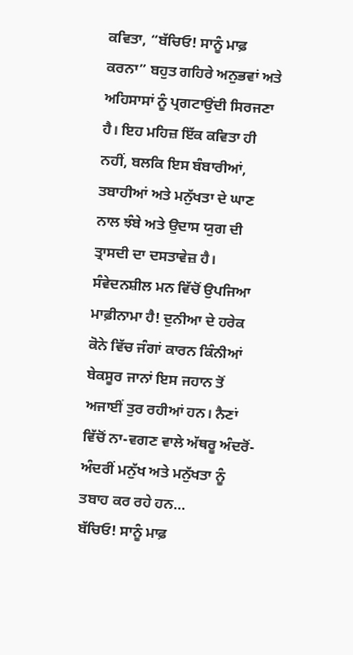ਕਵਿਤਾ, “ਬੱਚਿਓ! ਸਾਨੂੰ ਮਾਫ਼ ਕਰਨਾ” ਬਹੁਤ ਗਹਿਰੇ ਅਨੁਭਵਾਂ ਅਤੇ ਅਹਿਸਾਸਾਂ ਨੂੰ ਪ੍ਰਗਟਾਉਂਦੀ ਸਿਰਜਣਾ ਹੈ। ਇਹ ਮਹਿਜ਼ ਇੱਕ ਕਵਿਤਾ ਹੀ ਨਹੀਂ, ਬਲਕਿ ਇਸ ਬੰਬਾਰੀਆਂ, ਤਬਾਹੀਆਂ ਅਤੇ ਮਨੁੱਖਤਾ ਦੇ ਘਾਣ ਨਾਲ ਝੰਬੇ ਅਤੇ ਉਦਾਸ ਯੁਗ ਦੀ ਤ੍ਰਾਸਦੀ ਦਾ ਦਸਤਾਵੇਜ਼ ਹੈ। ਸੰਵੇਦਨਸ਼ੀਲ ਮਨ ਵਿੱਚੋਂ ਉਪਜਿਆ ਮਾਫ਼ੀਨਾਮਾ ਹੈ! ਦੁਨੀਆ ਦੇ ਹਰੇਕ ਕੋਨੇ ਵਿੱਚ ਜੰਗਾਂ ਕਾਰਨ ਕਿੰਨੀਆਂ ਬੇਕਸੂਰ ਜਾਨਾਂ ਇਸ ਜਹਾਨ ਤੋਂ ਅਜਾਈਂ ਤੁਰ ਰਹੀਆਂ ਹਨ। ਨੈਣਾਂ ਵਿੱਚੋਂ ਨਾ-ਵਗਣ ਵਾਲੇ ਅੱਥਰੂ ਅੰਦਰੋਂ-ਅੰਦਰੀਂ ਮਨੁੱਖ ਅਤੇ ਮਨੁੱਖਤਾ ਨੂੰ ਤਬਾਹ ਕਰ ਰਹੇ ਹਨ…
ਬੱਚਿਓ! ਸਾਨੂੰ ਮਾਫ਼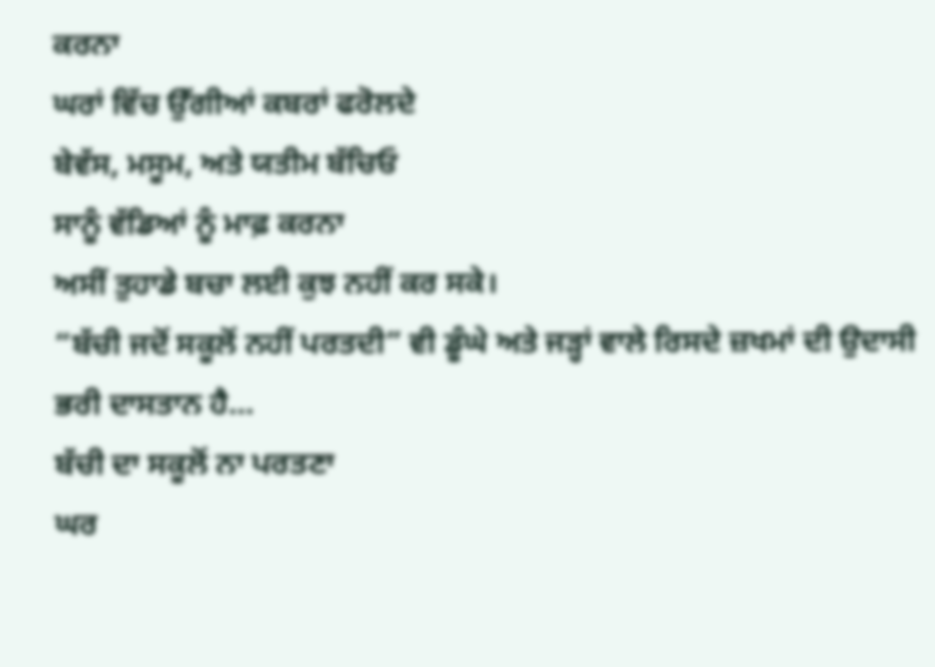ਕਰਨਾ
ਘਰਾਂ ਵਿੱਚ ਉੱਗੀਆਂ ਕਬਰਾਂ ਫਰੋਲਦੇ
ਬੇਵੱਸ, ਮਸੂਮ, ਅਤੇ ਯਤੀਮ ਬੱਚਿਓ
ਸਾਨੂੰ ਵੱਡਿਆਂ ਨੂੰ ਮਾਫ਼ ਕਰਨਾ
ਅਸੀਂ ਤੁਹਾਡੇ ਬਚਾ ਲਈ ਕੁਝ ਨਹੀਂ ਕਰ ਸਕੇ।
“ਬੱਚੀ ਜਦੋਂ ਸਕੂਲੋਂ ਨਹੀਂ ਪਰਤਦੀ” ਵੀ ਡੂੰਘੇ ਅਤੇ ਜੜ੍ਹਾਂ ਵਾਲੇ ਰਿਸਦੇ ਜ਼ਖਮਾਂ ਦੀ ਉਦਾਸੀ ਭਰੀ ਦਾਸਤਾਨ ਹੈ…
ਬੱਚੀ ਦਾ ਸਕੂਲੋਂ ਨਾ ਪਰਤਣਾ
ਘਰ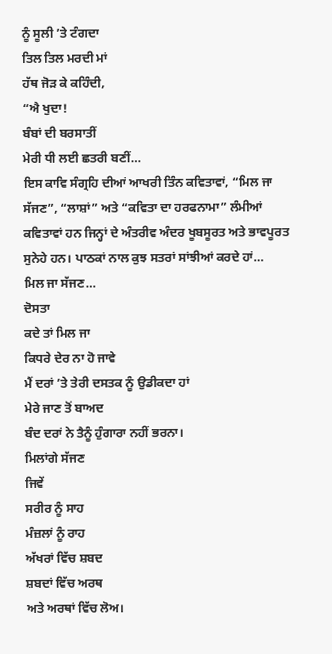ਨੂੰ ਸੂਲੀ ’ਤੇ ਟੰਗਦਾ
ਤਿਲ ਤਿਲ ਮਰਦੀ ਮਾਂ
ਹੱਥ ਜੋੜ ਕੇ ਕਹਿੰਦੀ,
“ਐ ਖੁਦਾ!
ਬੰਬਾਂ ਦੀ ਬਰਸਾਤੀਂ
ਮੇਰੀ ਧੀ ਲਈ ਛਤਰੀ ਬਣੀਂ…
ਇਸ ਕਾਵਿ ਸੰਗ੍ਰਹਿ ਦੀਆਂ ਆਖਰੀ ਤਿੰਨ ਕਵਿਤਾਵਾਂ, “ਮਿਲ ਜਾ ਸੱਜਣ”, “ਲਾਸ਼ਾਂ” ਅਤੇ “ਕਵਿਤਾ ਦਾ ਹਰਫਨਾਮਾ” ਲੰਮੀਆਂ ਕਵਿਤਾਵਾਂ ਹਨ ਜਿਨ੍ਹਾਂ ਦੇ ਅੰਤਰੀਵ ਅੰਦਰ ਖੂਬਸੂਰਤ ਅਤੇ ਭਾਵਪੂਰਤ ਸੁਨੇਹੇ ਹਨ। ਪਾਠਕਾਂ ਨਾਲ ਕੁਝ ਸਤਰਾਂ ਸਾਂਝੀਆਂ ਕਰਦੇ ਹਾਂ…
ਮਿਲ ਜਾ ਸੱਜਣ…
ਦੋਸਤਾ
ਕਦੇ ਤਾਂ ਮਿਲ ਜਾ
ਕਿਧਰੇ ਦੇਰ ਨਾ ਹੋ ਜਾਵੇ
ਮੈਂ ਦਰਾਂ ’ਤੇ ਤੇਰੀ ਦਸਤਕ ਨੂੰ ਉਡੀਕਦਾ ਹਾਂ
ਮੇਰੇ ਜਾਣ ਤੋਂ ਬਾਅਦ
ਬੰਦ ਦਰਾਂ ਨੇ ਤੈਨੂੰ ਹੁੰਗਾਰਾ ਨਹੀਂ ਭਰਨਾ।
ਮਿਲਾਂਗੇ ਸੱਜਣ
ਜਿਵੇਂ
ਸਰੀਰ ਨੂੰ ਸਾਹ
ਮੰਜ਼ਲਾਂ ਨੂੰ ਰਾਹ
ਅੱਖਰਾਂ ਵਿੱਚ ਸ਼ਬਦ
ਸ਼ਬਦਾਂ ਵਿੱਚ ਅਰਥ
ਅਤੇ ਅਰਥਾਂ ਵਿੱਚ ਲੋਅ।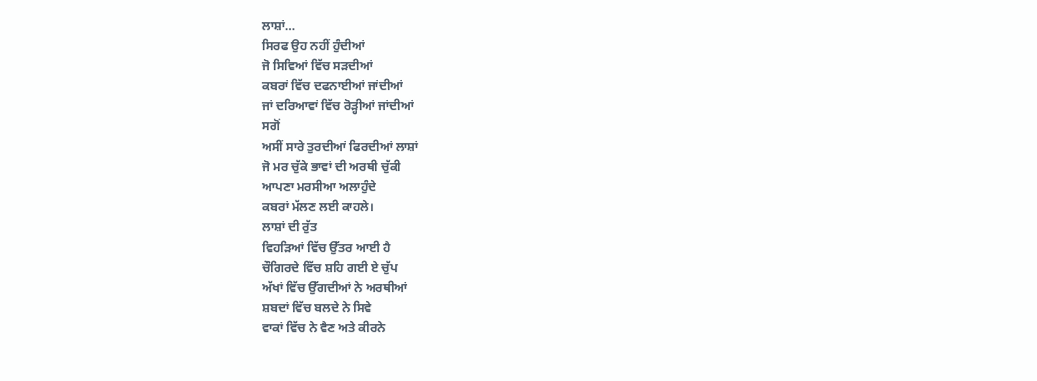ਲਾਸ਼ਾਂ…
ਸਿਰਫ ਉਹ ਨਹੀਂ ਹੁੰਦੀਆਂ
ਜੋ ਸਿਵਿਆਂ ਵਿੱਚ ਸੜਦੀਆਂ
ਕਬਰਾਂ ਵਿੱਚ ਦਫਨਾਈਆਂ ਜਾਂਦੀਆਂ
ਜਾਂ ਦਰਿਆਵਾਂ ਵਿੱਚ ਰੋੜ੍ਹੀਆਂ ਜਾਂਦੀਆਂ
ਸਗੋਂ
ਅਸੀਂ ਸਾਰੇ ਤੁਰਦੀਆਂ ਫਿਰਦੀਆਂ ਲਾਸ਼ਾਂ
ਜੋ ਮਰ ਚੁੱਕੇ ਭਾਵਾਂ ਦੀ ਅਰਥੀ ਚੁੱਕੀ
ਆਪਣਾ ਮਰਸੀਆ ਅਲਾਹੁੰਦੇ
ਕਬਰਾਂ ਮੱਲਣ ਲਈ ਕਾਹਲੇ।
ਲਾਸ਼ਾਂ ਦੀ ਰੁੱਤ
ਵਿਹੜਿਆਂ ਵਿੱਚ ਉੱਤਰ ਆਈ ਹੈ
ਚੌਗਿਰਦੇ ਵਿੱਚ ਸ਼ਹਿ ਗਈ ਏ ਚੁੱਪ
ਅੱਖਾਂ ਵਿੱਚ ਉੱਗਦੀਆਂ ਨੇ ਅਰਥੀਆਂ
ਸ਼ਬਦਾਂ ਵਿੱਚ ਬਲਦੇ ਨੇ ਸਿਵੇ
ਵਾਕਾਂ ਵਿੱਚ ਨੇ ਵੈਣ ਅਤੇ ਕੀਰਨੇ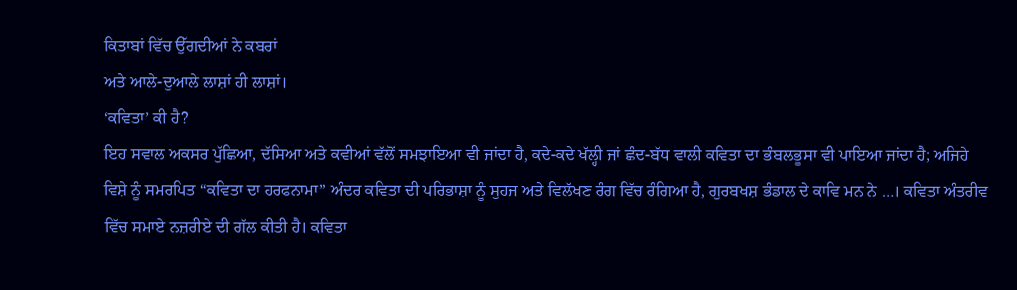ਕਿਤਾਬਾਂ ਵਿੱਚ ਉੱਗਦੀਆਂ ਨੇ ਕਬਰਾਂ
ਅਤੇ ਆਲੇ-ਦੁਆਲੇ ਲਾਸ਼ਾਂ ਹੀ ਲਾਸ਼ਾਂ।
‘ਕਵਿਤਾ’ ਕੀ ਹੈ?
ਇਹ ਸਵਾਲ ਅਕਸਰ ਪੁੱਛਿਆ, ਦੱਸਿਆ ਅਤੇ ਕਵੀਆਂ ਵੱਲੋਂ ਸਮਝਾਇਆ ਵੀ ਜਾਂਦਾ ਹੈ, ਕਦੇ-ਕਦੇ ਖੱਲ੍ਹੀ ਜਾਂ ਛੰਦ-ਬੱਧ ਵਾਲੀ ਕਵਿਤਾ ਦਾ ਭੰਬਲਭੂਸਾ ਵੀ ਪਾਇਆ ਜਾਂਦਾ ਹੈ; ਅਜਿਹੇ ਵਿਸ਼ੇ ਨੂੰ ਸਮਰਪਿਤ “ਕਵਿਤਾ ਦਾ ਹਰਫਨਾਮਾ” ਅੰਦਰ ਕਵਿਤਾ ਦੀ ਪਰਿਭਾਸ਼ਾ ਨੂੰ ਸੁਹਜ ਅਤੇ ਵਿਲੱਖਣ ਰੰਗ ਵਿੱਚ ਰੰਗਿਆ ਹੈ, ਗੁਰਬਖਸ਼ ਭੰਡਾਲ ਦੇ ਕਾਵਿ ਮਨ ਨੇ …। ਕਵਿਤਾ ਅੰਤਰੀਵ ਵਿੱਚ ਸਮਾਏ ਨਜ਼ਰੀਏ ਦੀ ਗੱਲ ਕੀਤੀ ਹੈ। ਕਵਿਤਾ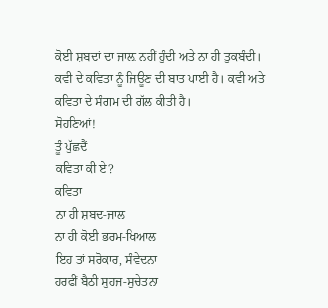ਕੋਈ ਸ਼ਬਦਾਂ ਦਾ ਜਾਲ਼ ਨਹੀਂ ਹੁੰਦੀ ਅਤੇ ਨਾ ਹੀ ਤੁਕਬੰਦੀ। ਕਵੀ ਦੇ ਕਵਿਤਾ ਨੂੰ ਜਿਊਣ ਦੀ ਬਾਤ ਪਾਈ ਹੈ। ਕਵੀ ਅਤੇ ਕਵਿਤਾ ਦੇ ਸੰਗਮ ਦੀ ਗੱਲ ਕੀਤੀ ਹੈ।
ਸੋਹਣਿਆਂ!
ਤੂੰ ਪੁੱਛਦੈਂ
ਕਵਿਤਾ ਕੀ ਏ?
ਕਵਿਤਾ
ਨਾ ਹੀ ਸ਼ਬਦ-ਜਾਲ
ਨਾ ਹੀ ਕੋਈ ਭਰਮ-ਖਿਆਲ
ਇਹ ਤਾਂ ਸਰੋਕਾਰ, ਸੰਵੇਦਨਾ
ਹਰਫੀਂ ਬੈਠੀ ਸੁਹਜ-ਸੁਚੇਤਨਾ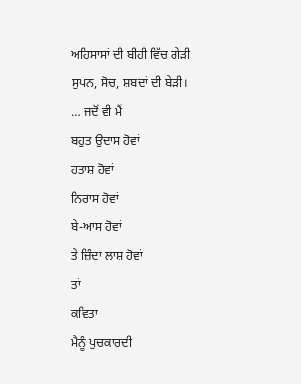ਅਹਿਸਾਸਾਂ ਦੀ ਬੀਹੀ ਵਿੱਚ ਗੇੜੀ
ਸੁਪਨ, ਸੋਚ, ਸ਼ਬਦਾਂ ਦੀ ਬੇੜੀ।
… ਜਦੋਂ ਵੀ ਮੈਂ
ਬਹੁਤ ਉਦਾਸ ਹੋਵਾਂ
ਹਤਾਸ਼ ਹੋਵਾਂ
ਨਿਰਾਸ ਹੋਵਾਂ
ਬੇ-ਆਸ ਹੋਵਾਂ
ਤੇ ਜ਼ਿੰਦਾ ਲਾਸ਼ ਹੋਵਾਂ
ਤਾਂ
ਕਵਿਤਾ
ਮੈਨੂੰ ਪੁਚਕਾਰਦੀ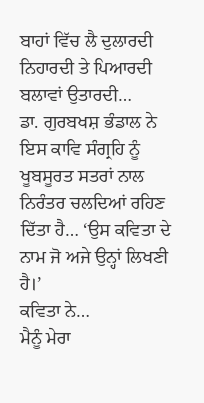ਬਾਹਾਂ ਵਿੱਚ ਲੈ ਦੁਲਾਰਦੀ
ਨਿਹਾਰਦੀ ਤੇ ਪਿਆਰਦੀ
ਬਲਾਵਾਂ ਉਤਾਰਦੀ…
ਡਾ. ਗੁਰਬਖਸ਼ ਭੰਡਾਲ ਨੇ ਇਸ ਕਾਵਿ ਸੰਗ੍ਰਹਿ ਨੂੰ ਖੂਬਸੂਰਤ ਸਤਰਾਂ ਨਾਲ ਨਿਰੰਤਰ ਚਲਦਿਆਂ ਰਹਿਣ ਦਿੱਤਾ ਹੈ… ‘ਉਸ ਕਵਿਤਾ ਦੇ ਨਾਮ ਜੋ ਅਜੇ ਉਨ੍ਹਾਂ ਲਿਖਣੀ ਹੈ।’
ਕਵਿਤਾ ਨੇ…
ਮੈਨੂੰ ਮੇਰਾ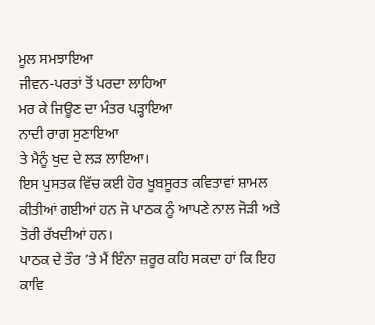ਮੂਲ ਸਮਝਾਇਆ
ਜੀਵਨ-ਪਰਤਾਂ ਤੋਂ ਪਰਦਾ ਲਾਹਿਆ
ਮਰ ਕੇ ਜਿਊਣ ਦਾ ਮੰਤਰ ਪੜ੍ਹਾਇਆ
ਨਾਦੀ ਰਾਗ ਸੁਣਾਇਆ
ਤੇ ਮੈਨੂੰ ਖੁਦ ਦੇ ਲੜ ਲਾਇਆ।
ਇਸ ਪੁਸਤਕ ਵਿੱਚ ਕਈ ਹੋਰ ਖੂਬਸੂਰਤ ਕਵਿਤਾਵਾਂ ਸ਼ਾਮਲ ਕੀਤੀਆਂ ਗਈਆਂ ਹਨ ਜੋ ਪਾਠਕ ਨੂੰ ਆਪਣੇ ਨਾਲ ਜੋੜੀ ਅਤੇ ਤੋਰੀ ਰੱਖਦੀਆਂ ਹਨ।
ਪਾਠਕ ਦੇ ਤੌਰ ’ਤੇ ਮੈਂ ਇੰਨਾ ਜ਼ਰੂਰ ਕਹਿ ਸਕਦਾ ਹਾਂ ਕਿ ਇਹ ਕਾਵਿ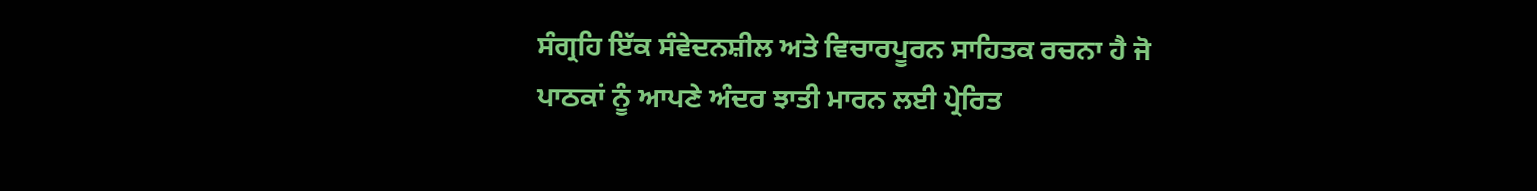ਸੰਗ੍ਰਹਿ ਇੱਕ ਸੰਵੇਦਨਸ਼ੀਲ ਅਤੇ ਵਿਚਾਰਪੂਰਨ ਸਾਹਿਤਕ ਰਚਨਾ ਹੈ ਜੋ ਪਾਠਕਾਂ ਨੂੰ ਆਪਣੇ ਅੰਦਰ ਝਾਤੀ ਮਾਰਨ ਲਈ ਪ੍ਰੇਰਿਤ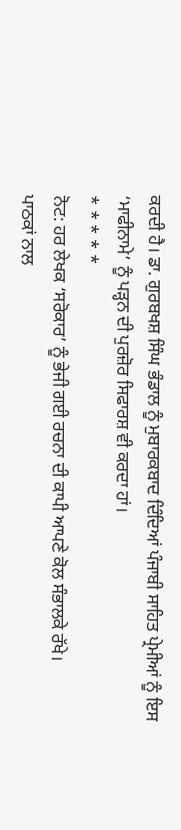ਕਰਦੀ ਹੈ। ਡਾ. ਗੁਰਬਖਸ਼ ਸਿੰਘ ਭੰਡਾਲ ਨੂੰ ਮੁਬਾਰਕਬਾਦ ਦਿੰਦਿਆਂ ਪੰਜਾਬੀ ਸਾਹਿਤ ਪ੍ਰੇਮੀਆਂ ਨੂੰ ਇਸ ‘ਮਾਫੀਨਾਮੇ’ ਨੂੰ ਪੜ੍ਹਨ ਦੀ ਪੁਰਜ਼ੋਰ ਸਿਫਾਰਸ਼ ਵੀ ਕਰਦਾ ਹਾਂ।
* * * * *
ਨੋਟ: ਹਰ ਲੇਖਕ ‘ਸਰੋਕਾਰ’ ਨੂੰ ਭੇਜੀ ਗਈ ਰਚਨਾ ਦੀ ਕਾਪੀ ਆਪਣੇ ਕੋਲ ਸੰਭਾਲਕੇ ਰੱਖੇ।
ਪਾਠਕਾਂ ਨਾਲ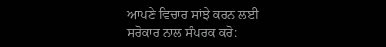ਆਪਣੇ ਵਿਚਾਰ ਸਾਂਝੇ ਕਰਨ ਲਈ ਸਰੋਕਾਰ ਨਾਲ ਸੰਪਰਕ ਕਰੋ: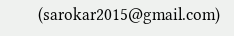(sarokar2015@gmail.com)